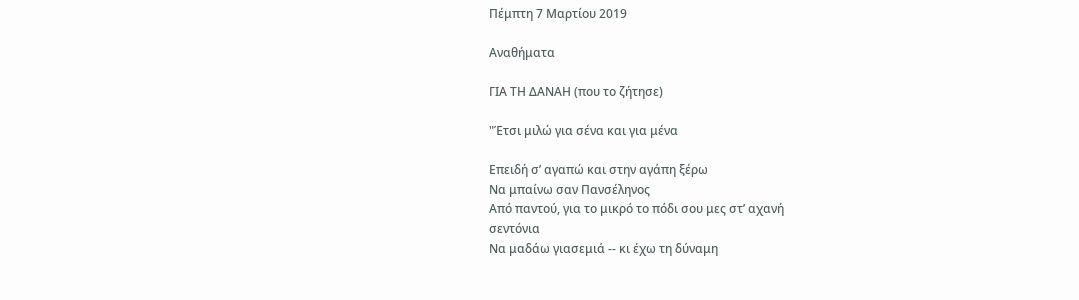Πέμπτη 7 Μαρτίου 2019

Αναθήματα

ΓΙΑ ΤΗ ΔΑΝΑΗ (που το ζήτησε)

"Έτσι μιλώ για σένα και για μένα

Επειδή σ’ αγαπώ και στην αγάπη ξέρω
Να μπαίνω σαν Πανσέληνος
Από παντού, για το μικρό το πόδι σου μες στ’ αχανή
σεντόνια
Να μαδάω γιασεμιά -- κι έχω τη δύναμη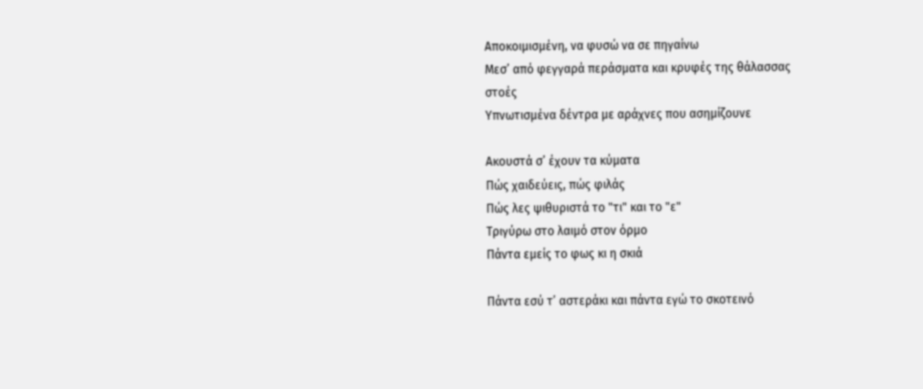Αποκοιμισμένη, να φυσώ να σε πηγαίνω
Μεσ’ από φεγγαρά περάσματα και κρυφές της θάλασσας
στοές
Υπνωτισμένα δέντρα με αράχνες που ασημίζουνε

Ακουστά σ’ έχουν τα κύματα
Πώς χαιδεύεις, πώς φιλάς
Πώς λες ψιθυριστά το "τι" και το "ε"
Τριγύρω στο λαιμό στον όρμο
Πάντα εμείς το φως κι η σκιά

Πάντα εσύ τ’ αστεράκι και πάντα εγώ το σκοτεινό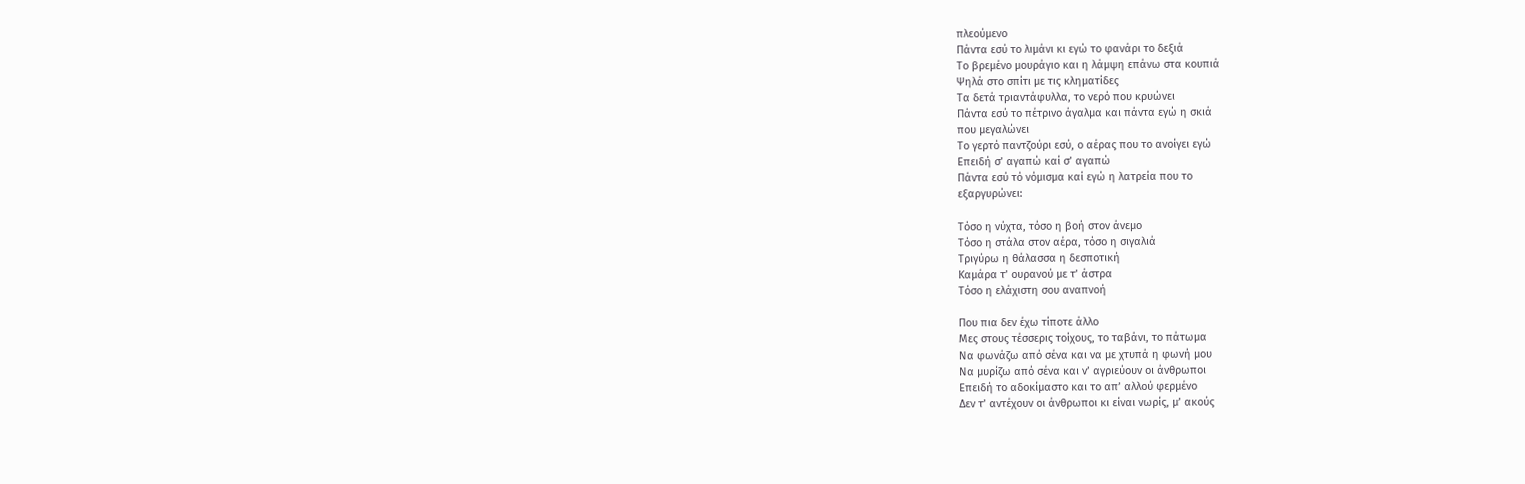πλεούμενο
Πάντα εσύ το λιμάνι κι εγώ το φανάρι το δεξιά
Το βρεμένο μουράγιο και η λάμψη επάνω στα κουπιά
Ψηλά στο σπίτι με τις κληματίδες
Τα δετά τριαντάφυλλα, το νερό που κρυώνει
Πάντα εσύ το πέτρινο άγαλμα και πάντα εγώ η σκιά
που μεγαλώνει
Το γερτό παντζούρι εσύ, ο αέρας που το ανοίγει εγώ
Επειδή σ’ αγαπώ καί σ’ αγαπώ
Πάντα εσύ τό νόμισμα καί εγώ η λατρεία που το
εξαργυρώνει:

Τόσο η νύχτα, τόσο η βοή στον άνεμο
Τόσο η στάλα στον αέρα, τόσο η σιγαλιά
Τριγύρω η θάλασσα η δεσποτική
Καμάρα τ’ ουρανού με τ’ άστρα
Τόσο η ελάχιστη σου αναπνοή

Που πια δεν έχω τίποτε άλλο
Μες στους τέσσερις τοίχους, το ταβάνι, το πάτωμα
Να φωνάζω από σένα και να με χτυπά η φωνή μου
Να μυρίζω από σένα και ν’ αγριεύουν οι άνθρωποι
Επειδή το αδοκίμαστο και το απ’ αλλού φερμένο
Δεν τ’ αντέχουν οι άνθρωποι κι είναι νωρίς, μ’ ακούς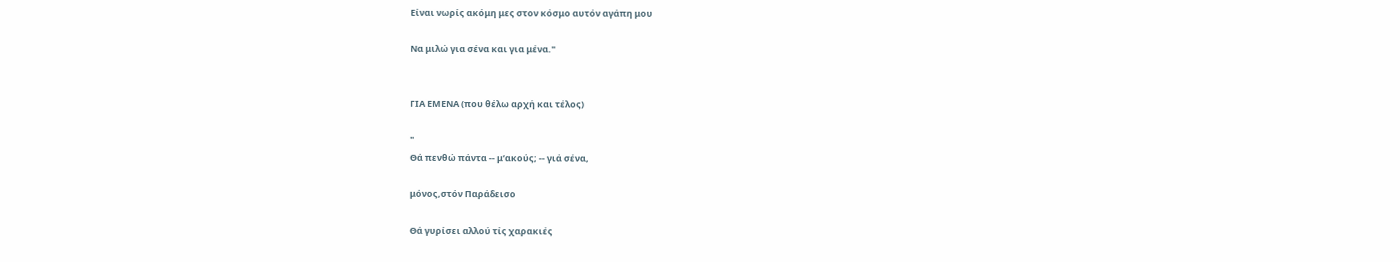Είναι νωρίς ακόμη μες στον κόσμο αυτόν αγάπη μου

Να μιλώ για σένα και για μένα."


ΓΙΑ ΕΜΕΝΑ (που θέλω αρχή και τέλος)

"
Θά πενθώ πάντα -- μ’ακούς; -- γιά σένα,

μόνος,στόν Παράδεισο

Θά γυρίσει αλλού τίς χαρακιές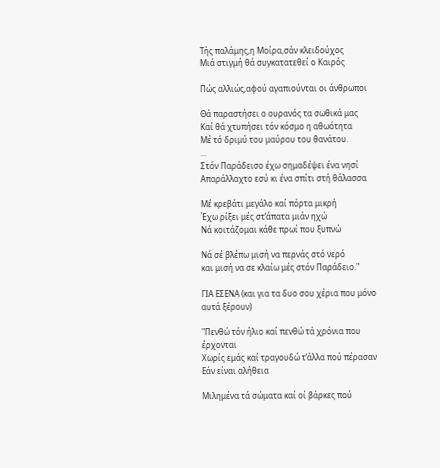Τής παλάμης,η Μοίρα,σάν κλειδούχος
Μιά στιγμή θά συγκατατεθεί ο Καιρός

Πώς αλλιώς,αφού αγαπιούνται οι άνθρωποι

Θά παραστήσει ο ουρανός τα σωθικά μας
Καί θά χτυπήσει τόν κόσμο η αθωότητα
Μέ τό δριμύ του μαύρου του θανάτου.
...
Στόν Παράδεισο έχω σημαδέψει ένα νησί
Απαράλλαχτο εσύ κι ένα σπίτι στή θάλασσα

Μέ κρεβάτι μεγάλο καί πόρτα μικρή
Έχω ρίξει μές στ’άπατα μιάν ηχώ
Νά κοιτάζομαι κάθε πρωί που ξυπνώ

Νά σέ βλέπω μισή να περνάς στό νερό
και μισή να σε κλαίω μές στόν Παράδειο."

ΓΙΑ ΕΣΕΝΑ (και για τα δυο σου χέρια που μόνο αυτά ξέρουν)

"Πενθώ τόν ήλιο καί πενθώ τά χρόνια που έρχονται
Χωρίς εμάς καί τραγουδώ τ’άλλα πού πέρασαν
Εάν είναι αλήθεια

Μιλημένα τά σώματα καί οί βάρκες πού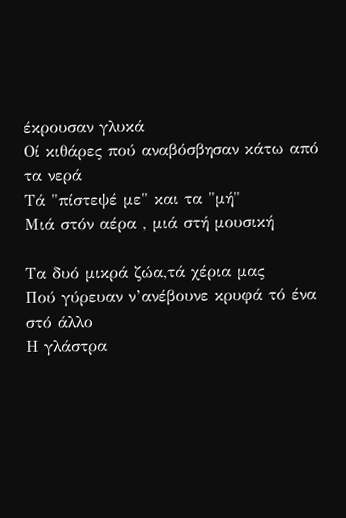έκρουσαν γλυκά
Οί κιθάρες πού αναβόσβησαν κάτω από τα νερά
Τά "πίστεψέ με" και τα "μή"
Μιά στόν αέρα , μιά στή μουσική

Τα δυό μικρά ζώα,τά χέρια μας
Πού γύρευαν ν’ανέβουνε κρυφά τό ένα στό άλλο
Η γλάστρα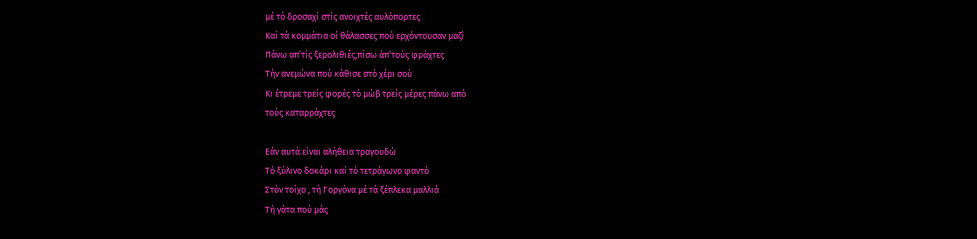μέ τό δροσαχί στίς ανοιχτές αυλόπορτες
Καί τά κομμάτια οί θάλασσες πού ερχόντουσαν μαζί
Πάνω απ’τίς ξερολιθιές,πίσω άπ’τούς φράχτες
Τήν ανεμώνα πού κάθισε στό χέρι σού
Κι έτρεμε τρείς φορές τό μώβ τρείς μέρες πάνω από
τούς καταρράχτες

Εάν αυτά είναι αλήθεια τραγουδώ
Τό ξύλινο δοκάρι καί τό τετράγωνο φαντό
Στόν τοίχο , τή Γοργόνα μέ τά ξέπλεκα μαλλιά
Τή γάτα πού μάς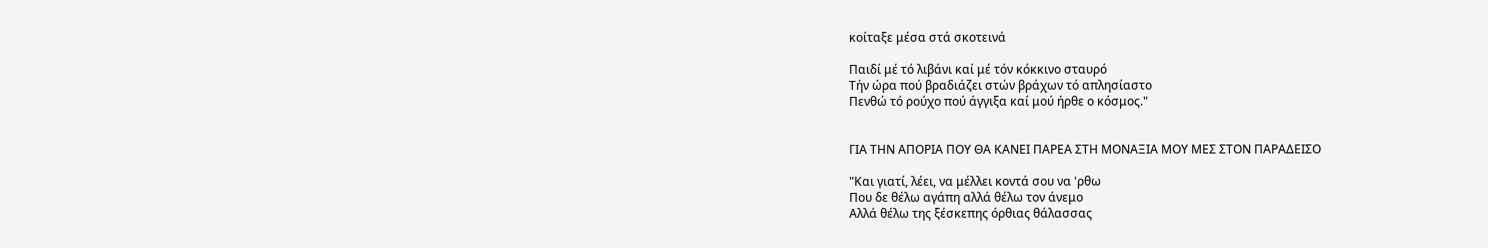κοίταξε μέσα στά σκοτεινά

Παιδί μέ τό λιβάνι καί μέ τόν κόκκινο σταυρό
Τήν ώρα πού βραδιάζει στών βράχων τό απλησίαστο
Πενθώ τό ρούχο πού άγγιξα καί μού ήρθε ο κόσμος."


ΓΙΑ ΤΗΝ ΑΠΟΡΙΑ ΠΟΥ ΘΑ ΚΑΝΕΙ ΠΑΡΕΑ ΣΤΗ ΜΟΝΑΞΙΑ ΜΟΥ ΜΕΣ ΣΤΟΝ ΠΑΡΑΔΕΙΣΟ

"Και γιατί, λέει, να μέλλει κοντά σου να 'ρθω
Που δε θέλω αγάπη αλλά θέλω τον άνεμο
Αλλά θέλω της ξέσκεπης όρθιας θάλασσας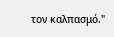τον καλπασμό."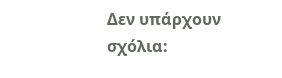Δεν υπάρχουν σχόλια: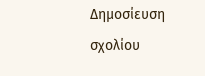Δημοσίευση σχολίου